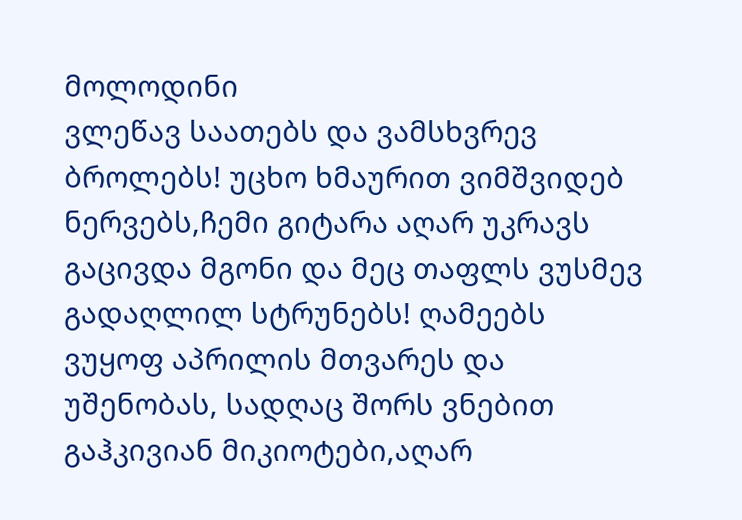მოლოდინი
ვლეწავ საათებს და ვამსხვრევ ბროლებს! უცხო ხმაურით ვიმშვიდებ ნერვებს,ჩემი გიტარა აღარ უკრავს გაცივდა მგონი და მეც თაფლს ვუსმევ გადაღლილ სტრუნებს! ღამეებს ვუყოფ აპრილის მთვარეს და უშენობას, სადღაც შორს ვნებით გაჰკივიან მიკიოტები,აღარ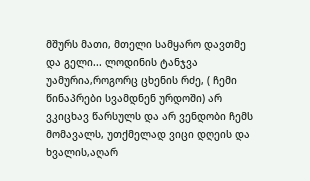მშურს მათი, მთელი სამყარო დავთმე და გელი... ლოდინის ტანჯვა უამურია,როგორც ცხენის რძე, ( ჩემი წინაპრები სვამდნენ ურდოში) არ ვკიცხავ წარსულს და არ ვენდობი ჩემს მომავალს, უთქმელად ვიცი დღეის და ხვალის,აღარ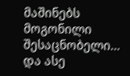მაშინებს მოგონილი შესაცნობელი… და ასე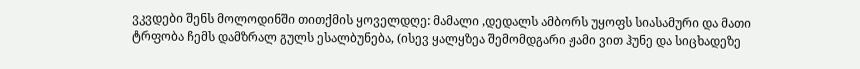ვკვდები შენს მოლოდინში თითქმის ყოველდღე: მამალი ,დედალს ამბორს უყოფს სიასამური და მათი ტრფობა ჩემს დამზრალ გულს ესალბუნება, (ისევ ყალყზეა შემომდგარი ჟამი ვით ჰუნე და სიცხადეზე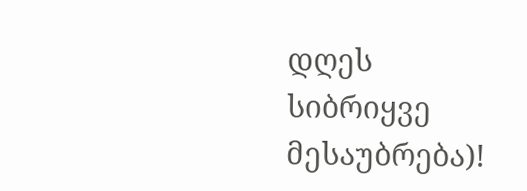დღეს სიბრიყვე მესაუბრება)!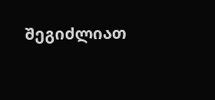შეგიძლიათ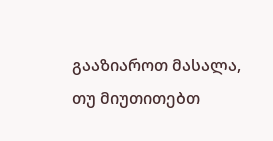გააზიაროთ მასალა, თუ მიუთითებთ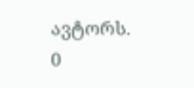ავტორს.
0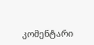კომენტარი